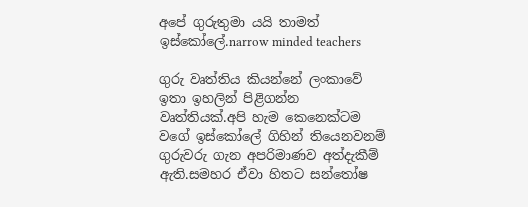අපේ ගුරුතුමා යයි තාමත් ඉස්කෝලේ.narrow minded teachers

ගුරු වෘත්තිය කියන්නේ ලංකාවේ ඉතා ඉහලින් පිළිගන්න වෘත්තියක්.අපි හැම කෙනෙක්ටම වගේ ඉස්කෝලේ ගිහින් තියෙනවනම් ගුරුවරු ගැන අපරිමාණව අත්දැකීම් ඇති.සමහර ඒවා හිතට සන්තෝෂ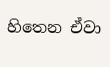හිතෙන ඒවා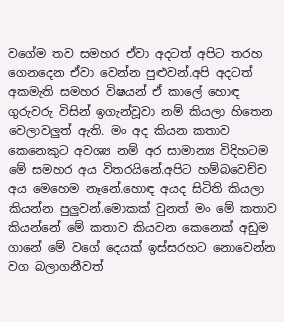වගේම තව සමහර ඒවා අදටත් අපිට තරහ ගෙනදෙන ඒවා වෙන්න පුළුවන්.අපි අදටත් අකමැති සමහර විෂයන් ඒ කාලේ හොඳ ගුරුවරු විසින් ඉගැන්වූවා නම් කියලා හිතෙන වෙලාවලුත් ඇති. මං අද කියන කතාව කෙනෙකුට අවශ්‍ය නම් අර සාමාන්‍ය විදිහටම මේ සමහර අය විතරයිනේ.අපිට හම්බවෙච්ච අය මෙහෙම නෑනේ.හොඳ අයද සිටිති කියලා කියන්න පුලුවන්.මොකක් වුනත් මං මේ කතාව කියන්නේ මේ කතාව කියවන කෙනෙක් අඩුම ගානේ මේ වගේ දෙයක් ඉස්සරහට නොවෙන්න වග බලාගනීවත්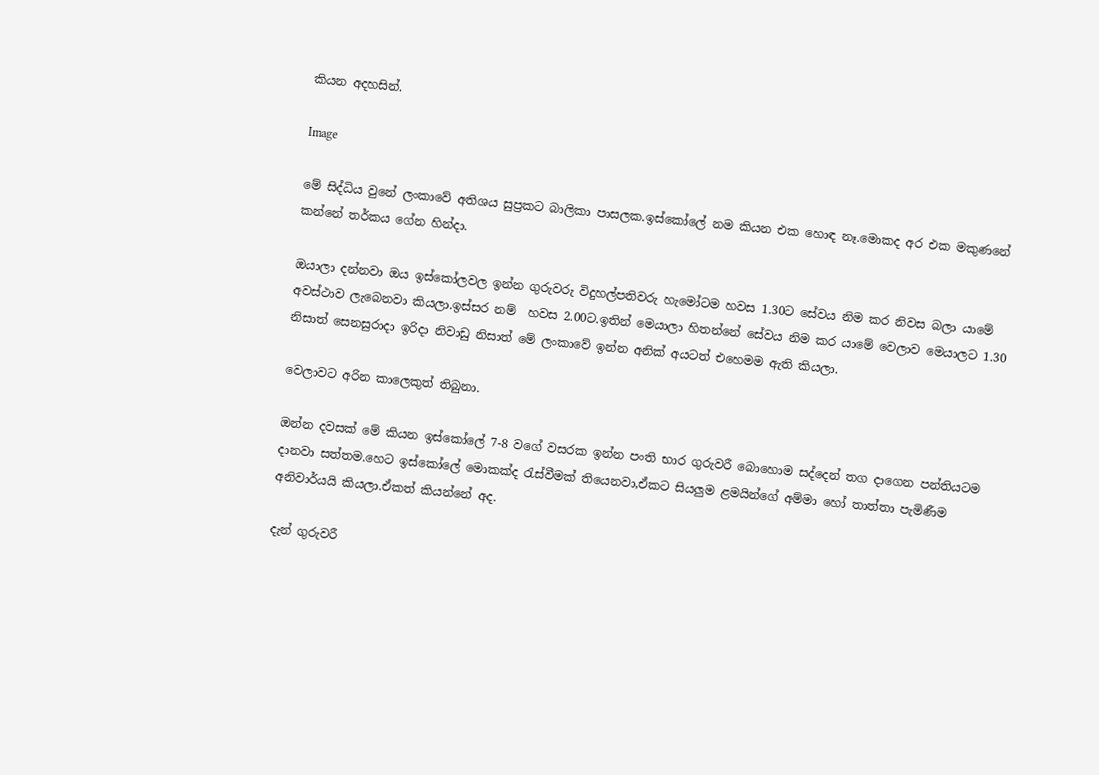කියන අදහසින්.

Image

මේ සිද්ධිය වුනේ ලංකාවේ අතිශය සුප්‍රකට බාලිකා පාසලක.ඉස්කෝලේ නම කියන එක හොඳ නෑ.මොකද අර එක මකුණනේ කන්නේ තර්කය ගේන හින්දා.

ඔයාලා දන්නවා ඔය ඉස්කෝලවල ඉන්න ගුරුවරු විදුහල්පතිවරු හැමෝටම හවස 1.30ට සේවය නිම කර නිවස බලා යාමේ අවස්ථාව ලැබෙනවා කියලා.ඉස්සර නම්  හවස 2.00ට.ඉතින් මෙයාලා හිතන්නේ සේවය නිම කර යාමේ වෙලාව මෙයාලට 1.30 නිසාත් සෙනසුරාදා ඉරිදා නිවාඩු නිසාත් මේ ලංකාවේ ඉන්න අනික් අයටත් එහෙමම ඇති කියලා.

වෙලාවට අරින කාලෙකුත් තිබුනා.

ඔන්න දවසක් මේ කියන ඉස්කෝලේ 7-8 වගේ වසරක ඉන්න පංති භාර ගුරුවරී බොහොම සද්දෙන් තග දාගෙන පන්තියටම දානවා සත්තම.හෙට ඉස්කෝලේ මොකක්ද ‍රැස්වීමක් තියෙනවා,ඒකට සියලුම ළමයින්ගේ අම්මා හෝ තාත්තා පැමිණීම අනිවාර්යයි කියලා.ඒකත් කියන්නේ අද.

දැන් ගුරුවරී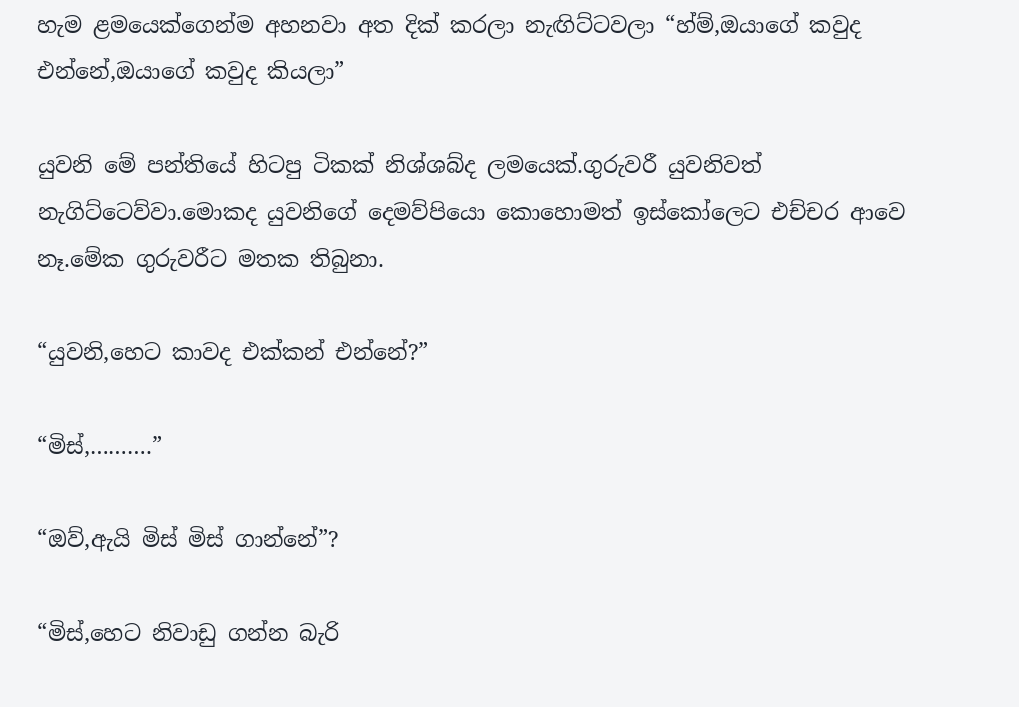හැම ළමයෙක්ගෙන්ම අහනවා අත දික් කරලා නැඟිට්ටවලා “හ්ම්,ඔයාගේ කවුද එන්නේ,ඔයාගේ කවුද කියලා”

යුවනි මේ පන්තියේ හිටපු ටිකක් නිශ්ශබ්ද ලමයෙක්.ගුරුවරී යුවනිවත් නැගිට්ටෙව්වා.මොකද යුවනිගේ දෙමව්පියො කොහොමත් ඉස්කෝලෙට එච්චර ආවෙ නෑ.මේක ගුරුවරීට මතක තිබුනා.

“යුවනි,හෙට කාවද එක්කන් එන්නේ?”

“මිස්,……….”

“ඔව්,ඇයි මිස් මිස් ගාන්නේ”?

“මිස්,හෙට නිවාඩු ගන්න බැරි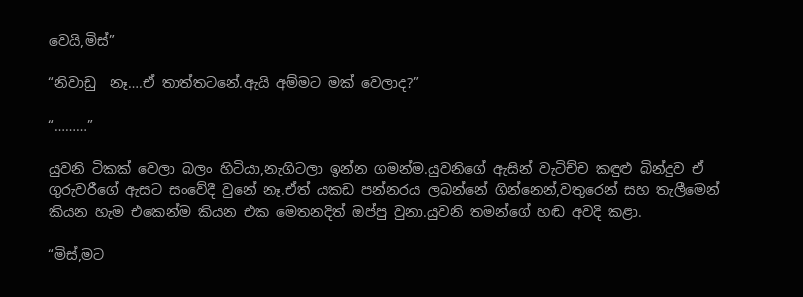වෙයි,මිස්”

“නිවාඩු  නෑ….ඒ තාත්තටනේ.ඇයි අම්මට මක් වෙලාද?”

“………”

යුවනි ටිකක් වෙලා බලං හිටියා,නැගිටලා ඉන්න ගමන්ම.යුවනිගේ ඇසින් වැටිච්ච කඳුළු බින්දුව ඒ ගුරුවරීගේ ඇසට සංවේදී වුනේ නෑ.ඒත් යකඩ පන්නරය ලබන්නේ ගින්නෙන්,වතුරෙන් සහ තැලීමෙන් කියන හැම එකෙන්ම කියන එක මෙතනදිත් ඔප්පු වුනා.යුවනි තමන්ගේ හඬ අවදි කළා.

“මිස්,මට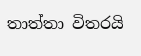තාත්තා විතරයි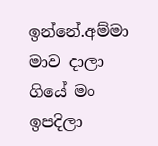ඉන්නේ.අම්මා මාව දාලා ගියේ මං ඉපදිලා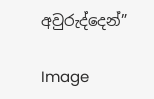අවුරුද්දෙන්”

Image